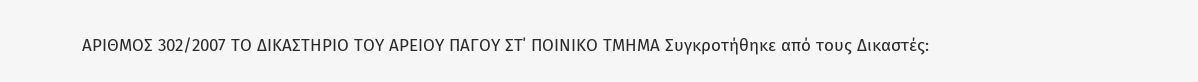ΑΡΙΘΜΟΣ 302/2007 ΤΟ ΔΙΚΑΣΤΗΡΙΟ ΤΟΥ ΑΡΕΙΟΥ ΠΑΓΟΥ ΣΤ΄ ΠΟΙΝΙΚΟ ΤΜΗΜΑ Συγκροτήθηκε από τους Δικαστές: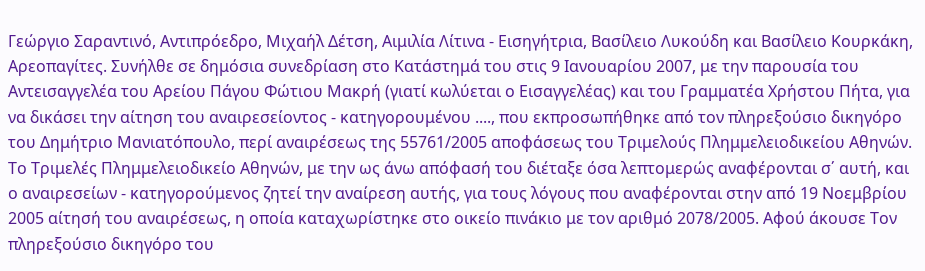Γεώργιο Σαραντινό, Αντιπρόεδρο, Μιχαήλ Δέτση, Αιμιλία Λίτινα - Εισηγήτρια, Βασίλειο Λυκούδη και Βασίλειο Κουρκάκη, Αρεοπαγίτες. Συνήλθε σε δημόσια συνεδρίαση στο Κατάστημά του στις 9 Ιανουαρίου 2007, με την παρουσία του Αντεισαγγελέα του Αρείου Πάγου Φώτιου Μακρή (γιατί κωλύεται ο Εισαγγελέας) και του Γραμματέα Χρήστου Πήτα, για να δικάσει την αίτηση του αναιρεσείοντος - κατηγορουμένου ...., που εκπροσωπήθηκε από τον πληρεξούσιο δικηγόρο του Δημήτριο Μανιατόπουλο, περί αναιρέσεως της 55761/2005 αποφάσεως του Τριμελούς Πλημμελειοδικείου Αθηνών. Το Τριμελές Πλημμελειοδικείο Αθηνών, με την ως άνω απόφασή του διέταξε όσα λεπτομερώς αναφέρονται σ΄ αυτή, και ο αναιρεσείων - κατηγορούμενος ζητεί την αναίρεση αυτής, για τους λόγους που αναφέρονται στην από 19 Νοεμβρίου 2005 αίτησή του αναιρέσεως, η οποία καταχωρίστηκε στο οικείο πινάκιο με τον αριθμό 2078/2005. Αφού άκουσε Τον πληρεξούσιο δικηγόρο του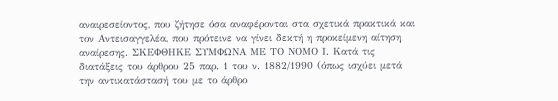αναιρεσείοντος, που ζήτησε όσα αναφέρονται στα σχετικά πρακτικά και τον Αντεισαγγελέα, που πρότεινε να γίνει δεκτή η προκείμενη αίτηση αναίρεσης. ΣΚΕΦΘΗΚΕ ΣΥΜΦΩΝΑ ΜΕ ΤΟ ΝΟΜΟ Ι. Κατά τις διατάξεις του άρθρου 25 παρ. 1 του ν. 1882/1990 (όπως ισχύει μετά την αντικατάστασή του με το άρθρο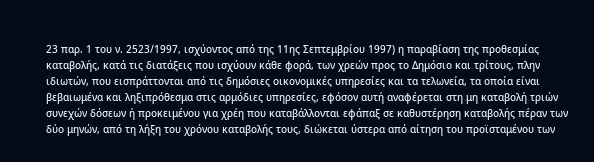23 παρ. 1 του ν. 2523/1997, ισχύοντος από της 11ης Σεπτεμβρίου 1997) η παραβίαση της προθεσμίας καταβολής, κατά τις διατάξεις που ισχύουν κάθε φορά, των χρεών προς το Δημόσιο και τρίτους, πλην ιδιωτών, που εισπράττονται από τις δημόσιες οικονομικές υπηρεσίες και τα τελωνεία, τα οποία είναι βεβαιωμένα και ληξιπρόθεσμα στις αρμόδιες υπηρεσίες, εφόσον αυτή αναφέρεται στη μη καταβολή τριών συνεχών δόσεων ή προκειμένου για χρέη που καταβάλλονται εφάπαξ σε καθυστέρηση καταβολής πέραν των δύο μηνών, από τη λήξη του χρόνου καταβολής τους, διώκεται ύστερα από αίτηση του προϊσταμένου των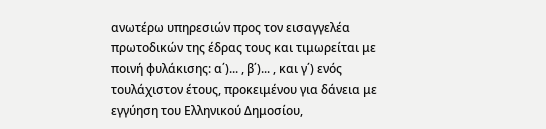ανωτέρω υπηρεσιών προς τον εισαγγελέα πρωτοδικών της έδρας τους και τιμωρείται με ποινή φυλάκισης: α΄)... , β΄)... , και γ΄) ενός τουλάχιστον έτους, προκειμένου για δάνεια με εγγύηση του Ελληνικού Δημοσίου,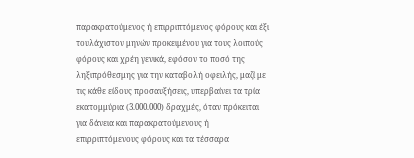παρακρατούμενος ή επιρριπτόμενος φόρους και έξι τουλάχιστον μηνών προκειμένου για τους λοιπούς φόρους και χρέη γενικά, εφόσον το ποσό της ληξιπρόθεσμης για την καταβολή οφειλής, μαζί με τις κάθε είδους προσαυξήσεις, υπερβαίνει τα τρία εκατομμύρια (3.000.000) δραχμές, όταν πρόκειται για δάνεια και παρακρατούμενους ή επιρριπτόμενους φόρους και τα τέσσαρα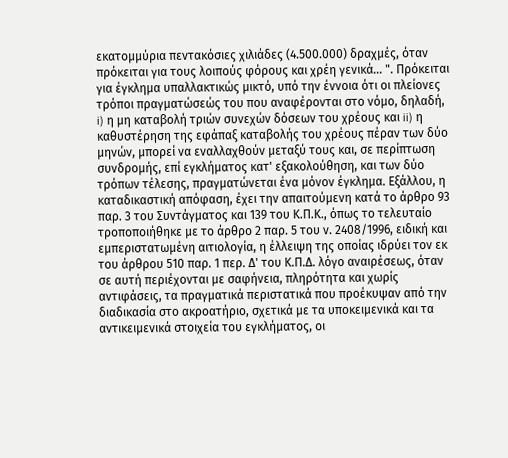εκατομμύρια πεντακόσιες χιλιάδες (4.500.000) δραχμές, όταν πρόκειται για τους λοιπούς φόρους και χρέη γενικά... ". Πρόκειται για έγκλημα υπαλλακτικώς μικτό, υπό την έννοια ότι οι πλείονες τρόποι πραγματώσεώς του που αναφέρονται στο νόμο, δηλαδή, i) η μη καταβολή τριών συνεχών δόσεων του χρέους και ii) η καθυστέρηση της εφάπαξ καταβολής του χρέους πέραν των δύο μηνών, μπορεί να εναλλαχθούν μεταξύ τους και, σε περίπτωση συνδρομής, επί εγκλήματος κατ' εξακολούθηση, και των δύο τρόπων τέλεσης, πραγματώνεται ένα μόνον έγκλημα. Εξάλλου, η καταδικαστική απόφαση, έχει την απαιτούμενη κατά το άρθρο 93 παρ. 3 του Συντάγματος και 139 του Κ.Π.Κ., όπως το τελευταίο τροποποιήθηκε με το άρθρο 2 παρ. 5 του ν. 2408/1996, ειδική και εμπεριστατωμένη αιτιολογία, η έλλειψη της οποίας ιδρύει τον εκ του άρθρου 510 παρ. 1 περ. Δ' του Κ.Π.Δ. λόγο αναιρέσεως, όταν σε αυτή περιέχονται με σαφήνεια, πληρότητα και χωρίς αντιφάσεις, τα πραγματικά περιστατικά που προέκυψαν από την διαδικασία στο ακροατήριο, σχετικά με τα υποκειμενικά και τα αντικειμενικά στοιχεία του εγκλήματος, οι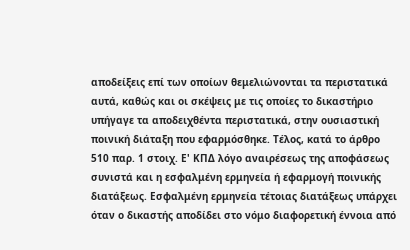αποδείξεις επί των οποίων θεμελιώνονται τα περιστατικά αυτά, καθώς και οι σκέψεις με τις οποίες το δικαστήριο υπήγαγε τα αποδειχθέντα περιστατικά, στην ουσιαστική ποινική διάταξη που εφαρμόσθηκε. Τέλος, κατά το άρθρο 510 παρ. 1 στοιχ. Ε' ΚΠΔ λόγο αναιρέσεως της αποφάσεως συνιστά και η εσφαλμένη ερμηνεία ή εφαρμογή ποινικής διατάξεως. Εσφαλμένη ερμηνεία τέτοιας διατάξεως υπάρχει όταν ο δικαστής αποδίδει στο νόμο διαφορετική έννοια από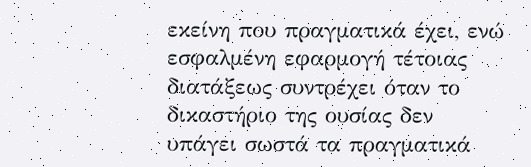εκείνη που πραγματικά έχει, ενώ εσφαλμένη εφαρμογή τέτοιας διατάξεως συντρέχει όταν το δικαστήριο της ουσίας δεν υπάγει σωστά τα πραγματικά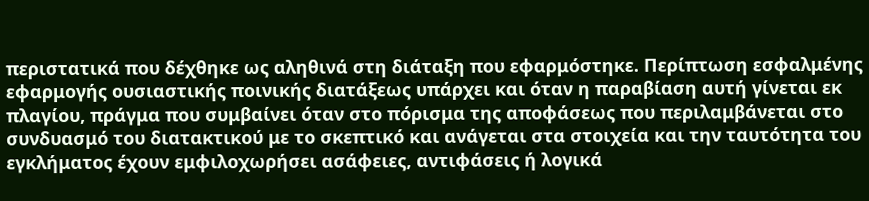περιστατικά που δέχθηκε ως αληθινά στη διάταξη που εφαρμόστηκε. Περίπτωση εσφαλμένης εφαρμογής ουσιαστικής ποινικής διατάξεως υπάρχει και όταν η παραβίαση αυτή γίνεται εκ πλαγίου, πράγμα που συμβαίνει όταν στο πόρισμα της αποφάσεως που περιλαμβάνεται στο συνδυασμό του διατακτικού με το σκεπτικό και ανάγεται στα στοιχεία και την ταυτότητα του εγκλήματος έχουν εμφιλοχωρήσει ασάφειες, αντιφάσεις ή λογικά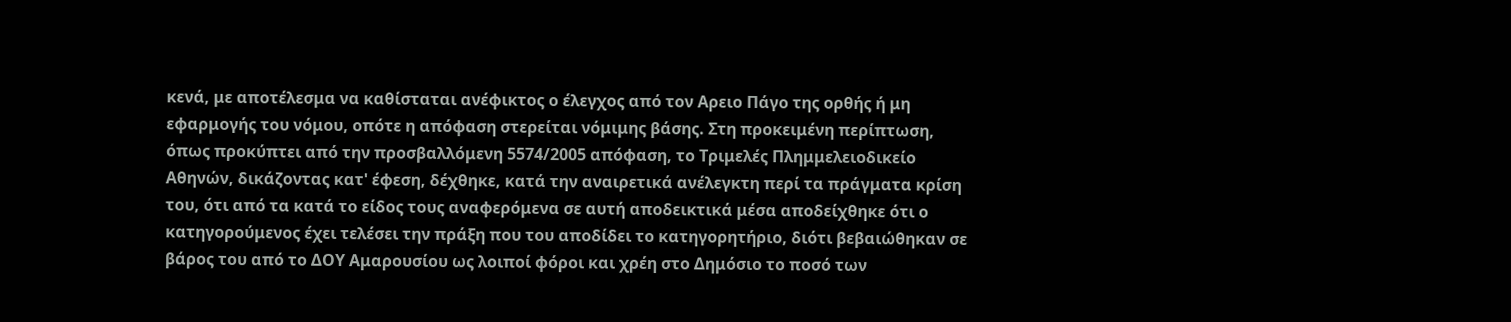κενά, με αποτέλεσμα να καθίσταται ανέφικτος ο έλεγχος από τον Αρειο Πάγο της ορθής ή μη εφαρμογής του νόμου, οπότε η απόφαση στερείται νόμιμης βάσης. Στη προκειμένη περίπτωση, όπως προκύπτει από την προσβαλλόμενη 5574/2005 απόφαση, το Τριμελές Πλημμελειοδικείο Αθηνών, δικάζοντας κατ' έφεση, δέχθηκε, κατά την αναιρετικά ανέλεγκτη περί τα πράγματα κρίση του, ότι από τα κατά το είδος τους αναφερόμενα σε αυτή αποδεικτικά μέσα αποδείχθηκε ότι ο κατηγορούμενος έχει τελέσει την πράξη που του αποδίδει το κατηγορητήριο, διότι βεβαιώθηκαν σε βάρος του από το ΔΟΥ Αμαρουσίου ως λοιποί φόροι και χρέη στο Δημόσιο το ποσό των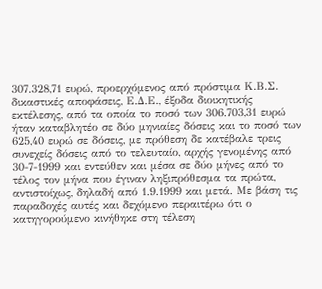307.328,71 ευρώ, προερχόμενος από πρόστιμα Κ.Β.Σ. δικαστικές αποφάσεις, Ε.Δ.Ε., έξοδα διοικητικής εκτέλεσης, από τα οποία το ποσό των 306.703,31 ευρώ ήταν καταβλητέο σε δύο μηνιαίες δόσεις και το ποσό των 625,40 ευρώ σε δόσεις, με πρόθεση δε κατέβαλε τρεις συνεχείς δόσεις από το τελευταίο, αρχής γενομένης από 30-7-1999 και εντεύθεν και μέσα σε δύο μήνες από το τέλος τον μήνα που έγιναν ληξιπρόθεσμα τα πρώτα, αντιστοίχως, δηλαδή από 1.9.1999 και μετά. Με βάση τις παραδοχές αυτές και δεχόμενο περαιτέρω ότι ο κατηγορούμενο κινήθηκε στη τέλεση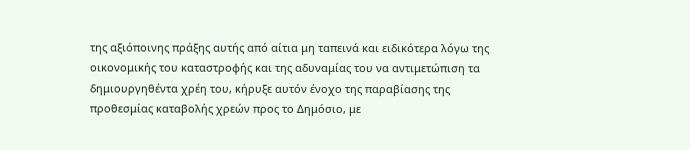της αξιόποινης πράξης αυτής από αίτια μη ταπεινά και ειδικότερα λόγω της οικονομικής του καταστροφής και της αδυναμίας του να αντιμετώπιση τα δημιουργηθέντα χρέη του, κήρυξε αυτόν ένοχο της παραβίασης της προθεσμίας καταβολής χρεών προς το Δημόσιο, με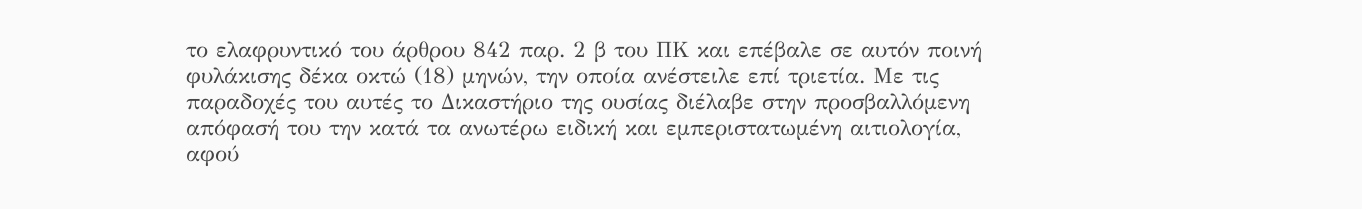το ελαφρυντικό του άρθρου 842 παρ. 2 β του ΠΚ και επέβαλε σε αυτόν ποινή φυλάκισης δέκα οκτώ (18) μηνών, την οποία ανέστειλε επί τριετία. Με τις παραδοχές του αυτές το Δικαστήριο της ουσίας διέλαβε στην προσβαλλόμενη απόφασή του την κατά τα ανωτέρω ειδική και εμπεριστατωμένη αιτιολογία, αφού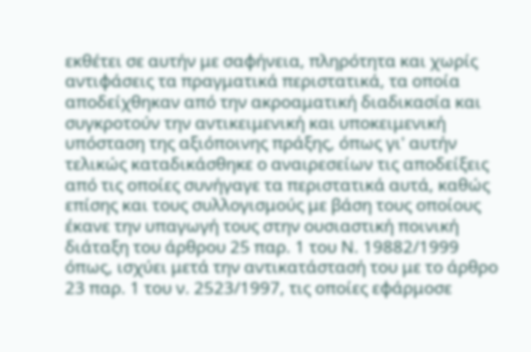εκθέτει σε αυτήν με σαφήνεια, πληρότητα και χωρίς αντιφάσεις τα πραγματικά περιστατικά, τα οποία αποδείχθηκαν από την ακροαματική διαδικασία και συγκροτούν την αντικειμενική και υποκειμενική υπόσταση της αξιόποινης πράξης, όπως γι' αυτήν τελικώς καταδικάσθηκε ο αναιρεσείων τις αποδείξεις από τις οποίες συνήγαγε τα περιστατικά αυτά, καθώς επίσης και τους συλλογισμούς με βάση τους οποίους έκανε την υπαγωγή τους στην ουσιαστική ποινική διάταξη του άρθρου 25 παρ. 1 του Ν. 19882/1999 όπως, ισχύει μετά την αντικατάστασή του με το άρθρο 23 παρ. 1 του ν. 2523/1997, τις οποίες εφάρμοσε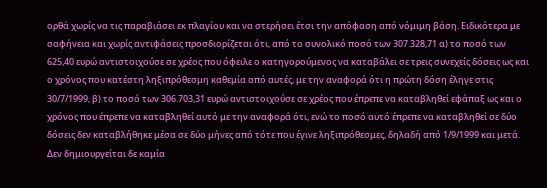ορθά χωρίς να τις παραβιάσει εκ πλαγίου και να στερήσει έτσι την απόφαση από νόμιμη βάση. Ειδικότερα με σαφήνεια και χωρίς αντιφάσεις προσδιορίζεται ότι, από το συνολικό ποσό των 307.328,71 α) το ποσό των 625,40 ευρώ αντιστοιχούσε σε χρέος που όφειλε ο κατηγορούμενος να καταβάλει σε τρεις συνεχείς δόσεις ως και ο χρόνος που κατέστη ληξιπρόθεσμη καθεμία από αυτές, με την αναφορά ότι η πρώτη δόση έληγε στις 30/7/1999, β) το ποσό των 306.703,31 ευρώ αντιστοιχούσε σε χρέος που έπρεπε να καταβληθεί εφάπαξ ως και ο χρόνος που έπρεπε να καταβληθεί αυτό με την αναφορά ότι, ενώ το ποσό αυτό έπρεπε να καταβληθεί σε δύο δόσεις δεν καταβλήθηκε μέσα σε δύο μήνες από τότε που έγινε ληξιπρόθεσμες, δηλαδή από 1/9/1999 και μετά. Δεν δημιουργείται δε καμία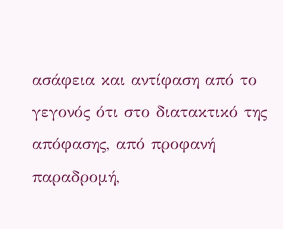ασάφεια και αντίφαση από το γεγονός ότι στο διατακτικό της απόφασης, από προφανή παραδρομή,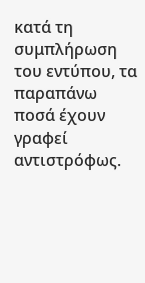κατά τη συμπλήρωση του εντύπου, τα παραπάνω ποσά έχουν γραφεί αντιστρόφως.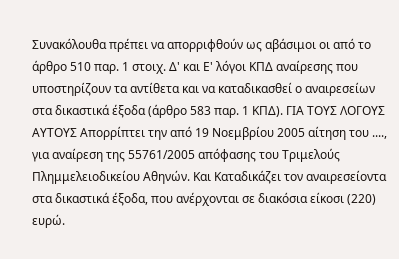Συνακόλουθα πρέπει να απορριφθούν ως αβάσιμοι οι από το άρθρο 510 παρ. 1 στοιχ. Δ' και Ε' λόγοι ΚΠΔ αναίρεσης που υποστηρίζουν τα αντίθετα και να καταδικασθεί ο αναιρεσείων στα δικαστικά έξοδα (άρθρο 583 παρ. 1 ΚΠΔ). ΓΙΑ ΤΟΥΣ ΛΟΓΟΥΣ ΑΥΤΟΥΣ Απορρίπτει την από 19 Νοεμβρίου 2005 αίτηση του ...., για αναίρεση της 55761/2005 απόφασης του Τριμελούς Πλημμελειοδικείου Αθηνών. Και Καταδικάζει τον αναιρεσείοντα στα δικαστικά έξοδα, που ανέρχονται σε διακόσια είκοσι (220) ευρώ.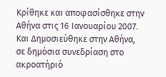Κρίθηκε και αποφασίσθηκε στην Αθήνα στις 16 Ιανουαρίου 2007. Και Δημοσιεύθηκε στην Αθήνα, σε δημόσια συνεδρίαση στο ακροατήριό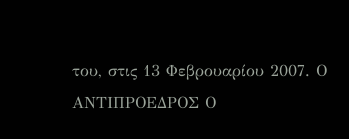του, στις 13 Φεβρουαρίου 2007. Ο ΑΝΤΙΠΡΟΕΔΡΟΣ Ο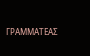ΓΡΑΜΜΑΤΕΑΣ